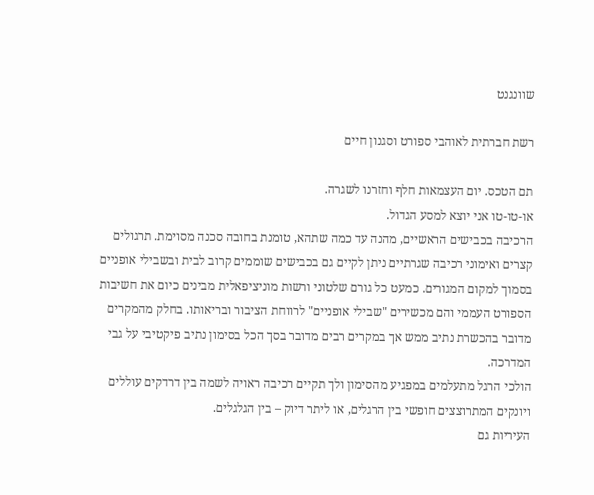שוונגנט

רשת חברתית לאוהבי ספורט וסגנון חיים

תם הטכס. יום העצמאות חלף וחזרנו לשגרה.
או-טו-טו אני יוצא למסע הגדול.
הרכיבה בכבישים הראשיים, מהנה עד כמה שתהא, טומנת בחובה סכנה מסוימת. תרגולים קצרים ואימוני רכיבה שגרתיים ניתן לקיים גם בכבישים שוממים קרוב לבית ובשבילי אופניים בסמוך למקום המגורים. כמעט כל גורם שלטוני ורשות מוניציפאלית מבינים כיום את חשיבות הספורט העממי והם מכשירים "שבילי אופניים" לרווחת הציבור ובריאותו. בחלק מהמקרים מדובר בהכשרת נתיב ממש אך במקרים רבים מדובר בסך הכל בסימון נתיב פיקטיבי על גבי המדרכה.
הולכי הרגל מתעלמים במפגיע מהסימון ולך תקיים רכיבה ראויה לשמה בין דרדקים עוללים ויונקים המתרוצצים חופשי בין הרגלים, או ליתר דיוק – בין הגלגלים.
העיריות גם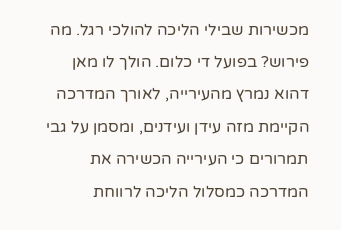מכשירות שבילי הליכה להולכי רגל. מה פירוש? בפועל די כלום. הולך לו מאן דהוא נמרץ מהעירייה, לאורך המדרכה הקיימת מזה עידן ועידנים, ומסמן על גבי תמרורים כי העירייה הכשירה את המדרכה כמסלול הליכה לרווחת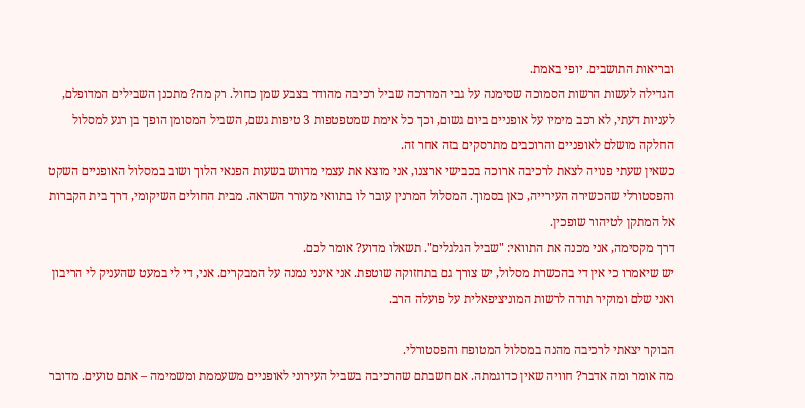ובריאות התושבים. יופי באמת.
הגדילה לעשות הרשות הסמוכה שסימנה על גבי המדרכה שביל רכיבה מהודר בצבע שמן כחול. רק מה? מתכנן השבילים המדופלם, לעניות דעתי, לא רכב מימיו על אופניים ביום גשום, וכך כל אימת שמטפטפות 3 טיפות גשם, השביל המסומן הופך בן רגע למסלול החלקה מושלם לאופניים והרוכבים מתרסקים בזה אחר זה.
כשאין שעתי פנויה לצאת לרכיבה ארוכה בכבישי ארצנו, אני מוצא את עצמי מדווש בשעות הפנאי הלוך ושוב במסלול האופניים השקט והפסטורלי שהכשירה העירייה, כאן בסמוך. המסלול המרנין עובר לו בתוואי מעורר השראה. מבית החולים השיקומי, דרך בית הקברות אל המתקן לטיהור שופכין.
דרך מקסימה, אני מכנה את התוואי: "שביל הגלגלים". תשאלו מדוע? אומר לכם.
יש שיאמרו כי אין די בהכשרת מסלול, יש צורך גם בתחזוקה שוטפת. אני אינני נמנה על המבקרים. אני, די לי במעט שהעניק לי הריבון ואני שלם ומוקיר תודה לרשות המוניציפאלית על פועלה הרב.

הבוקר יצאתי לרכיבה מהנה במסלול המטופח והפסטורלי.
מה אומר ומה אדבר? חוויה שאין כדוגמתה. אם חשבתם שהרכיבה בשביל העירוני לאופניים משעממת ומשמימה – אתם טועים. מדובר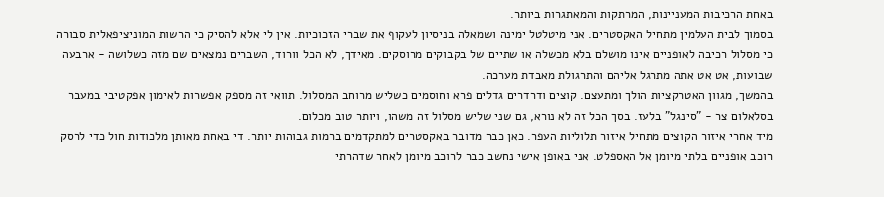באחת הרכיבות המעניינות, המרתקות והמאתגרות ביותר.
בסמוך לבית העלמין מתחיל האקסטרים. אני מיטלטל ימינה ושמאלה בניסיון לעקוף את שברי הזכוכיות. אין לי אלא להסיק כי הרשות המוניציפאלית סבורה כי מסלול רכיבה לאופניים אינו מושלם בלא מכשלה או שתיים של בקבוקים מרוסקים. מאידך, לא הכל וורוד, השברים נמצאים שם מזה כשלושה - ארבעה שבועות, אט אט אתה מתרגל אליהם והתרגולת מאבדת מערכה.
בהמשך, מגוון האטרקציות הולך ומתעצם. קוצים ודרדרים גדלים פרא וחוסמים כשליש מרוחב המסלול. תוואי זה מספק אפשרות לאימון אפקטיבי במעבר בסלאלום צר - "סינגל" בלעז. בסך הכל זה לא נורא, גם שני שליש מסלול זה משהו, ויותר טוב מכלום.
מיד אחרי איזור הקוצים מתחיל איזור תלוליות העפר. כאן כבר מדובר באקסטרים למתקדמים ברמות גבוהות יותר. די באחת מאותן מלכודות חול כדי לרסק רוכב אופניים בלתי מיומן אל האספלט. אני באופן אישי נחשב כבר לרוכב מיומן לאחר שדהרתי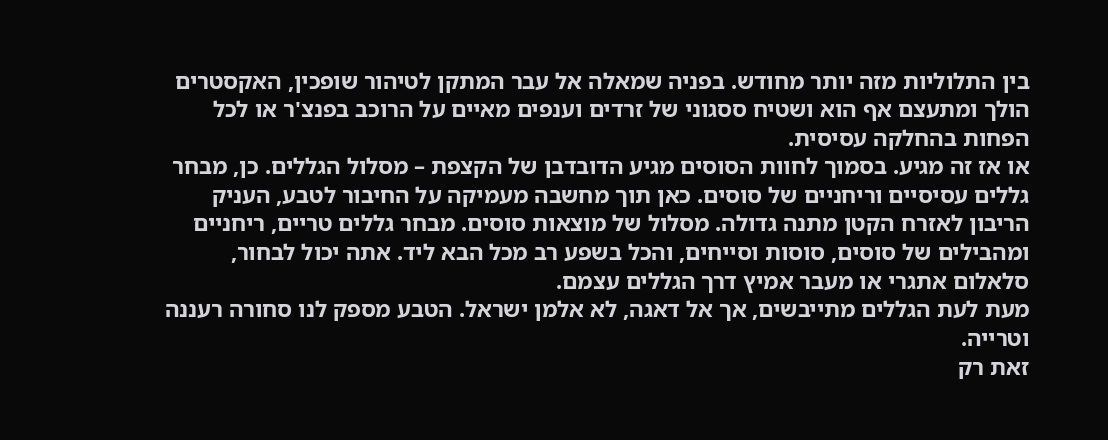בין התלוליות מזה יותר מחודש. בפניה שמאלה אל עבר המתקן לטיהור שופכין, האקסטרים הולך ומתעצם אף הוא ושטיח ססגוני של זרדים וענפים מאיים על הרוכב בפנצ'ר או לכל הפחות בהחלקה עסיסית.
או אז זה מגיע. בסמוך לחוות הסוסים מגיע הדובדבן של הקצפת – מסלול הגללים. כן, מבחר גללים עסיסיים וריחניים של סוסים. כאן תוך מחשבה מעמיקה על החיבור לטבע, העניק הריבון לאזרח הקטן מתנה גדולה. מסלול של מוצאות סוסים. מבחר גללים טריים, ריחניים ומהבילים של סוסים, סוסות וסייחים, והכל בשפע רב מכל הבא ליד. אתה יכול לבחור, סלאלום אתגרי או מעבר אמיץ דרך הגללים עצמם.
מעת לעת הגללים מתייבשים, אך אל דאגה, לא אלמן ישראל. הטבע מספק לנו סחורה רעננה וטרייה.
זאת רק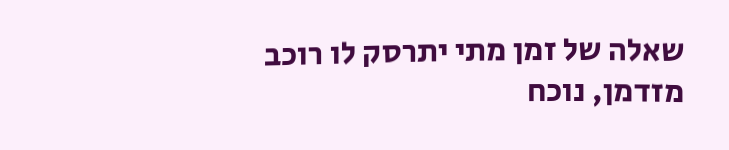שאלה של זמן מתי יתרסק לו רוכב מזדמן, נוכח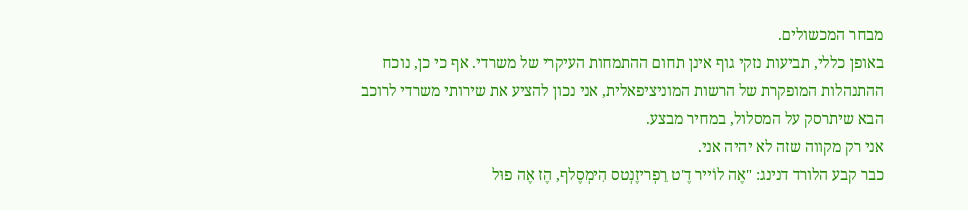מבחר המכשולים.
באופן כללי, תביעות נזקי גוף אינן תחום ההתמחות העיקרי של משרדי. אף כי כן, נוכח ההתנהלות המופקרת של הרשות המוניציפאלית, אני נכון להציע את שירותי משרדי לרוכב הבא שיתרסק על המסלול, במחיר מבצע.
אני רק מקווה שזה לא יהיה אני.
כבר קבע הלורד דנינג: "אֶה לוֹייר דֶ'ט רֵפְריזֶנְטס הִימְסֶלף, הֶז אֶה פוּל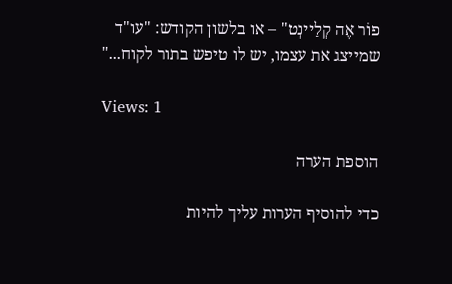פוֹר אֶה קְלַיינְט" – או בלשון הקודש: "עו"ד שמייצג את עצמו, יש לו טיפש בתור לקוח..."

Views: 1

הוספת הערה

כדי להוסיף הערות עליך להיות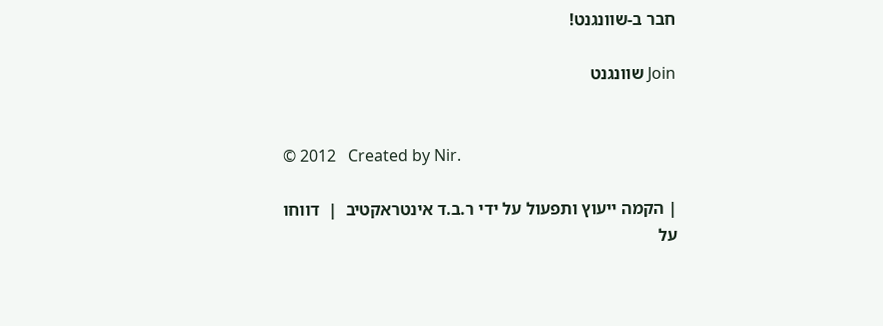חבר ב-שוונגנט!

Join שוונגנט


© 2012   Created by Nir.

| הקמה ייעוץ ותפעול על ידי ר.ב.ד אינטראקטיב  |  דווחו על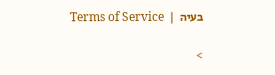בעיה  |  Terms of Service

>